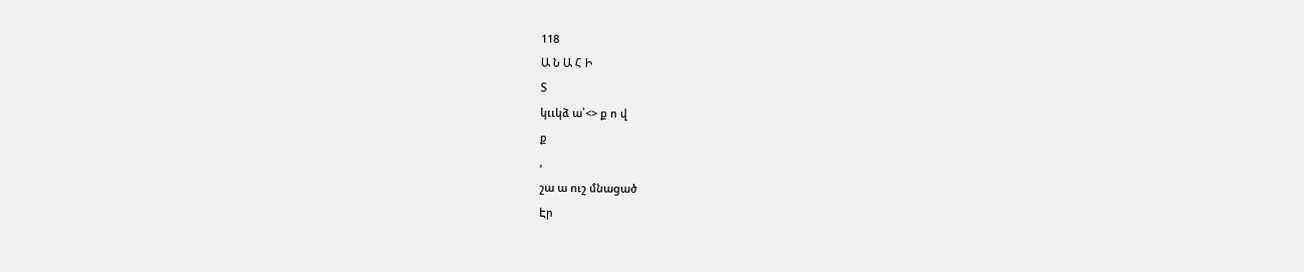118
Ա Ն Ա Հ Ի
Տ
կււկձ ա՝<> ք ո վ
ք
,
շա ա ուշ մնացած
Էր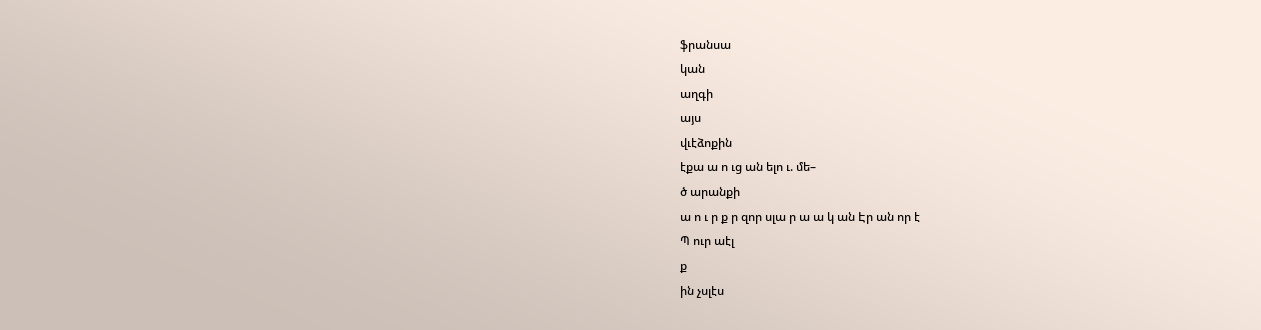ֆրանսա
կան
աղգի
այս
վւէձոքին
էքա ա ո ւց ան ելո ւ. մե–
ծ արանքի
ա ո ւ ր ք ր զոր սլա ր ա ա կ ան Էր ան որ է
Պ ուր աէլ
ք
ին չսլէս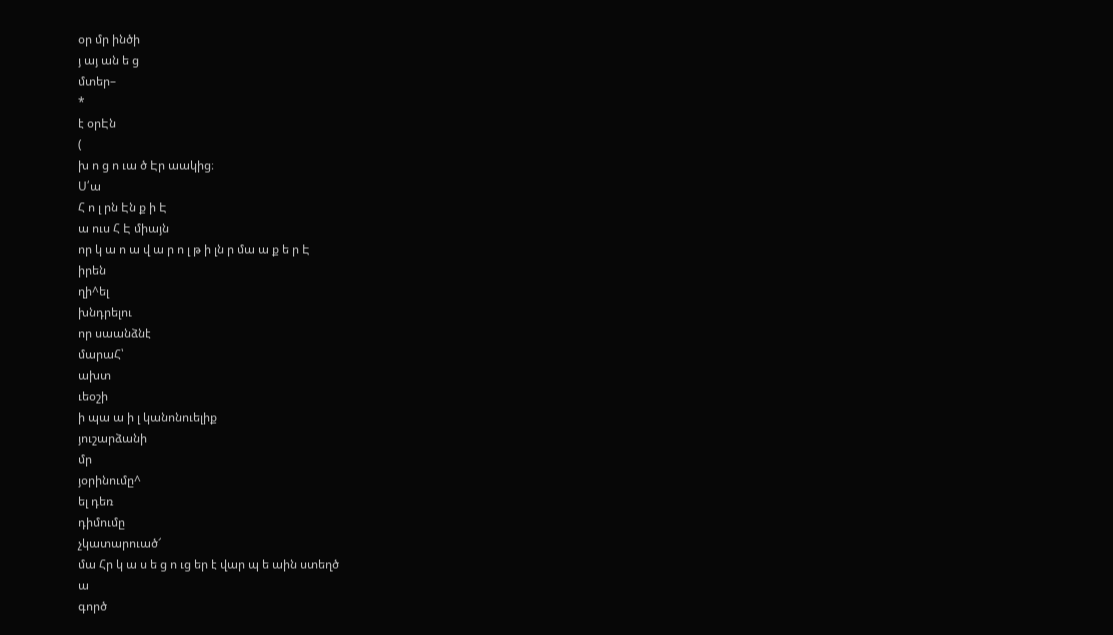օր մր ինծի
յ այ ան ե ց
մտեր–
*
է օրԷն
(
խ ո ց ո ւա ծ Էր աակից։
Ս՛ա
Հ ո լ րն Էն ք ի Է
ա ուս Հ Է միայն
որ կ ա ո ա վ ա ր ո լ թ ի լն ր մա ա ք ե ր Է
իրեն
ղի^ել
խնդրելու
որ սաանձնէ
մարաՀ՝
ախտ
ւեօշի
ի պա ա ի լ կանոնուելիք
յուշարձանի
մր
յօրինումը^
ել դեռ
դիմումը
չկատարուած՜
մա Հր կ ա ս ե ց ո ւց եր է վար պ ե աին ստեղծ
ա
գործ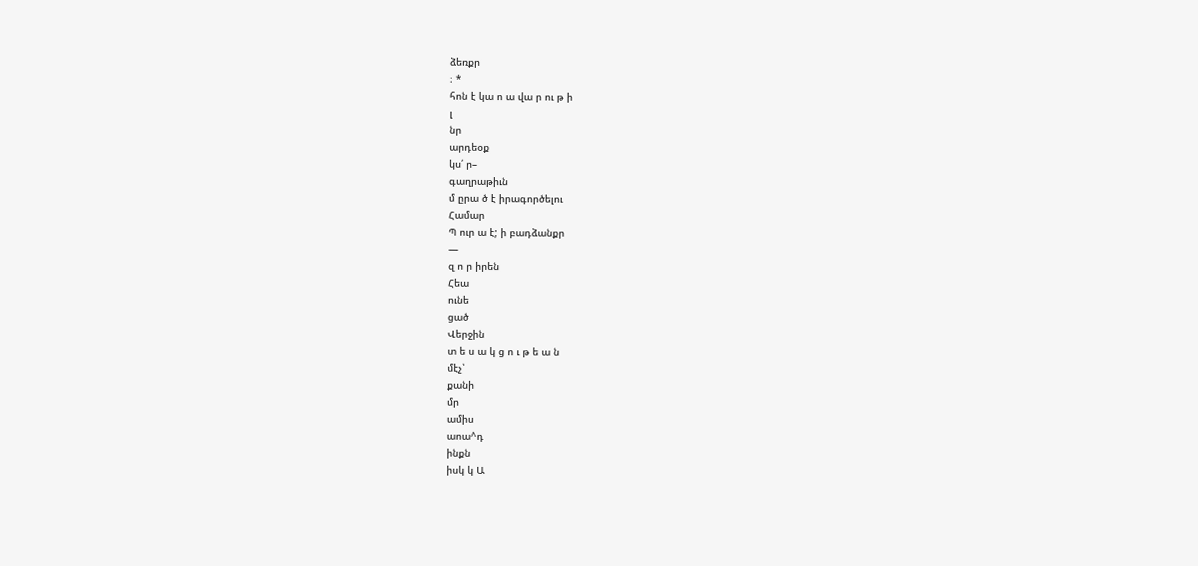ձեռքր
։ *
հոն է կա ո ա վա ր ու թ ի
լ
նր
արդեօք
կս՛ ր–
գաղրաթիւն
մ ըրա ծ է իրագործելու
Համար
Պ ուր ա է; ի բադձանքր
—
զ ո ր իրեն
Հեա
ունե
ցած
Վերջին
տ ե ս ա կ ց ո ւ թ ե ա ն
մէչ՝
քանի
մր
ամիս
աոա^դ
ինքն
իսկ կ Ա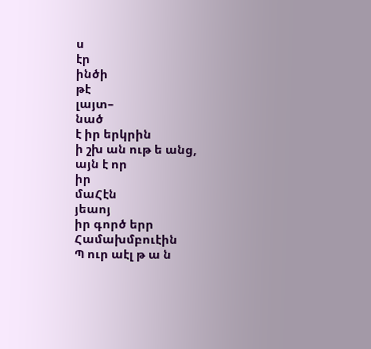ս
էր
ինծի
թէ
լայտ–
նած
է իր երկրին
ի շխ ան ութ ե անց,
այն է որ
իր
մաՀէն
յեաոյ
իր գործ երր
Համախմբուէին
Պ ուր աէլ թ ա ն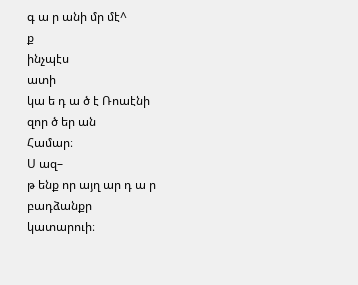գ ա ր անի մր մէ^
ք
ինչպէս
ատի
կա ե դ ա ծ է Ռոաէնի
զոր ծ եր ան
Համար։
Ս ազ–
թ ենք որ այղ ար դ ա ր
բադձանքր
կատարուի։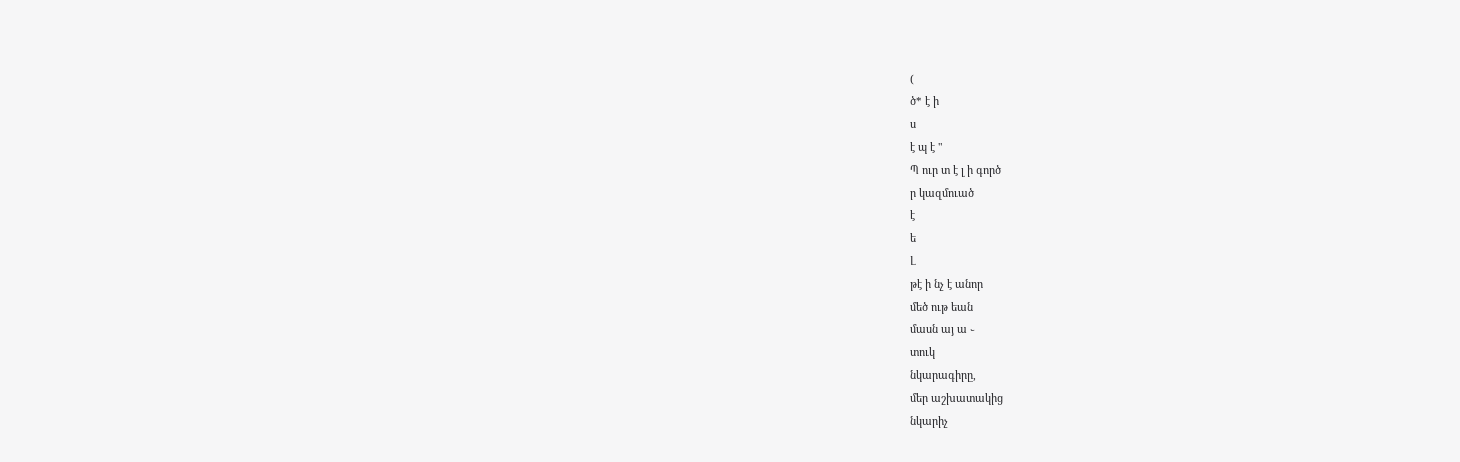(
ծ* է ի
ս
է պ է "
Պ ուր տ է լ ի գործ
ր կազմուած
է
ե
Լ
թէ ի նչ է անոր
մեծ ութ եան
մասն այ ա ֊
տուկ
նկարագիրը,
մեր աշխատակից
նկարիչ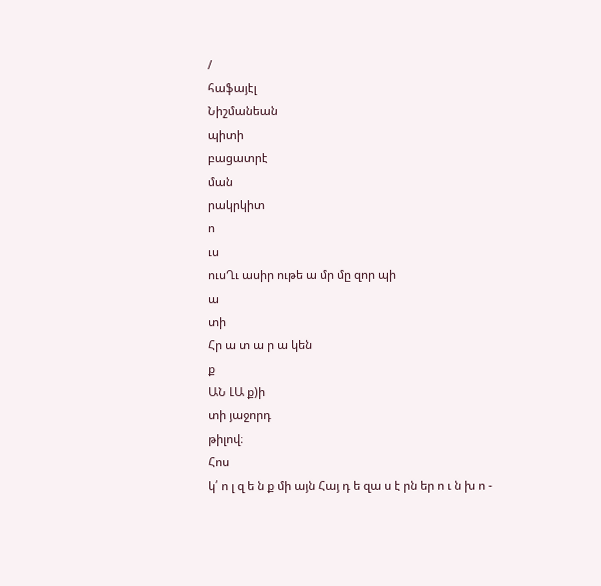/
հաֆայէլ
Նիշմանեան
պիտի
բացատրէ
ման
րակրկիտ
ո
ւս
ուսՂւ ասիր ութե ա մր մը զոր պի
ա
տի
Հր ա տ ա ր ա կեն
ք
ԱՆ ԼԱ ք)ի
տի յաջորդ
թիլով։
Հոս
կ՛ ո լ զ ե ն ք մի այն Հայ դ ե զա ս է րն եր ո ւ ն խ ո -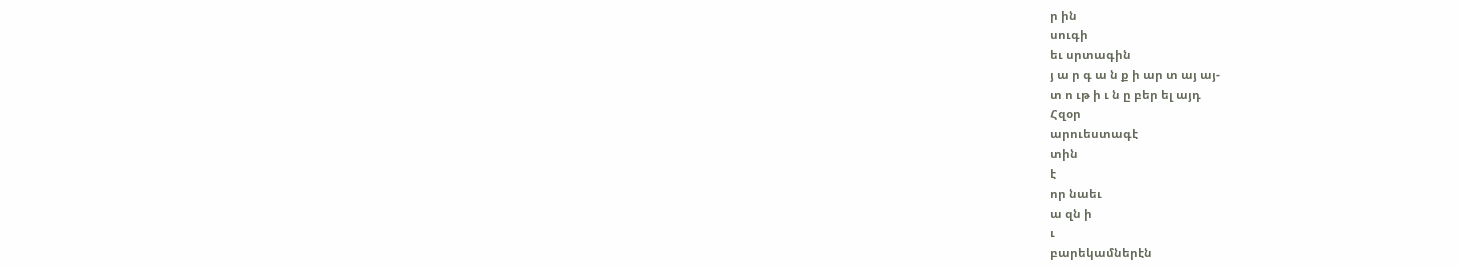ր ին
սուգի
եւ սրտագին
յ ա ր գ ա ն ք ի ար տ այ այ-
տ ո ւթ ի ւ ն ը բեր ել այդ
Հզօր
արուեստագէ
տին
է
որ նաեւ
ա զն ի
ւ
բարեկամներէն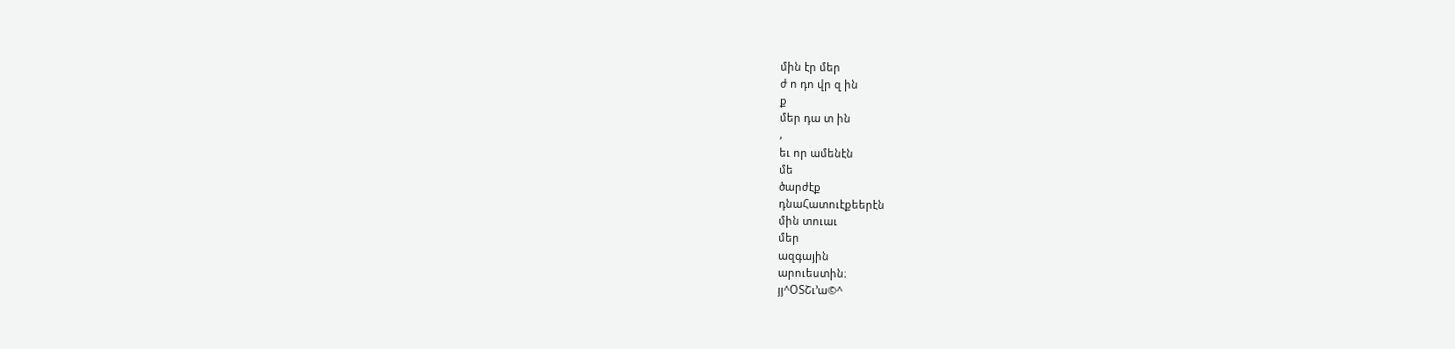մին էր մեր
ժ ո դո վր զ ին
ք
մեր դա տ ին
,
եւ որ ամենէն
մե
ծարժէք
դնաՀատուէքեերէն
մին տուաւ
մեր
ազգային
արուեստին։
յյ^ՕՏՇւ՚ա©^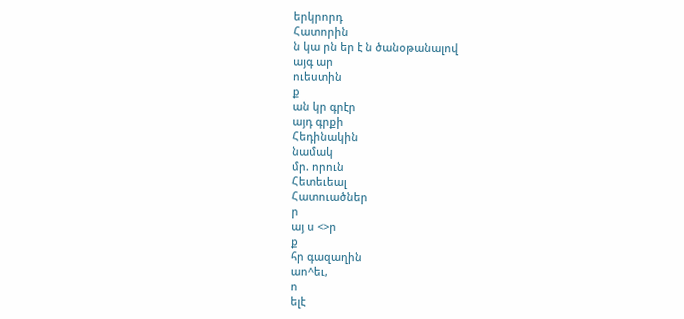երկրորդ
Հատորին
ն կա րն եր է ն ծանօթանալով
այգ ար
ուեստին
ք
ան կր գրէր
այդ գրքի
Հեդինակին
նամակ
մր. որուն
Հետեւեալ
Հատուածներ
ր
այ ս <>ր
ք
հր գազաղին
աո^եւ,
ո
ելէ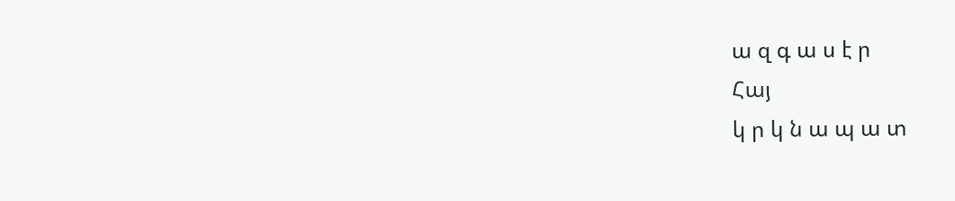ա զ գ ա ս է ր
Հայ
կ ր կ ն ա պ ա տ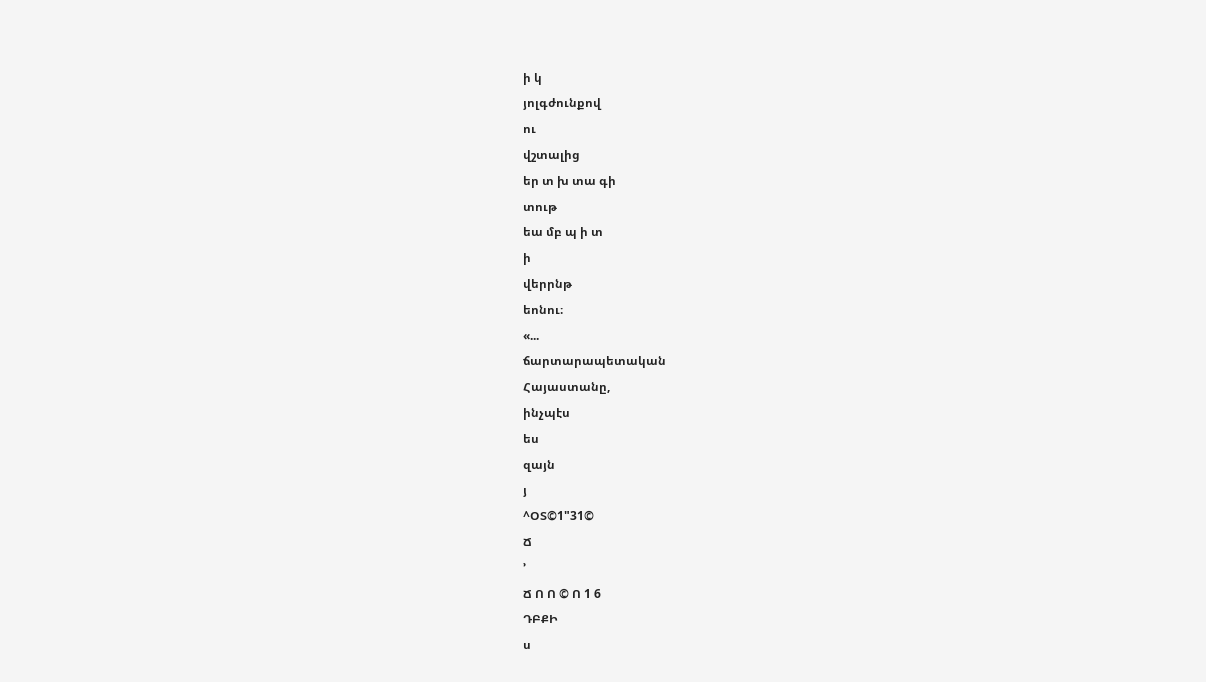ի կ
յոլգժունքով
ու
վշտալից
եր տ խ տա գի
տութ
եա մբ պ ի տ
ի
վերրնթ
եոնու։
«...
ճարտարապետական
Հայաստանը,
ինչպէս
ես
զայն
յ
^ՕՏ©1"31©
Ճ
՚
Ճ Ո Ո © Ո 1 6
ԴԲՔԻ
ս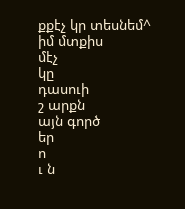քքէչ կր տեսնեմ^
իմ մտքիս
մէչ
կը
դասուի
շ արքն
այն գործ
եր
ո
ւ ն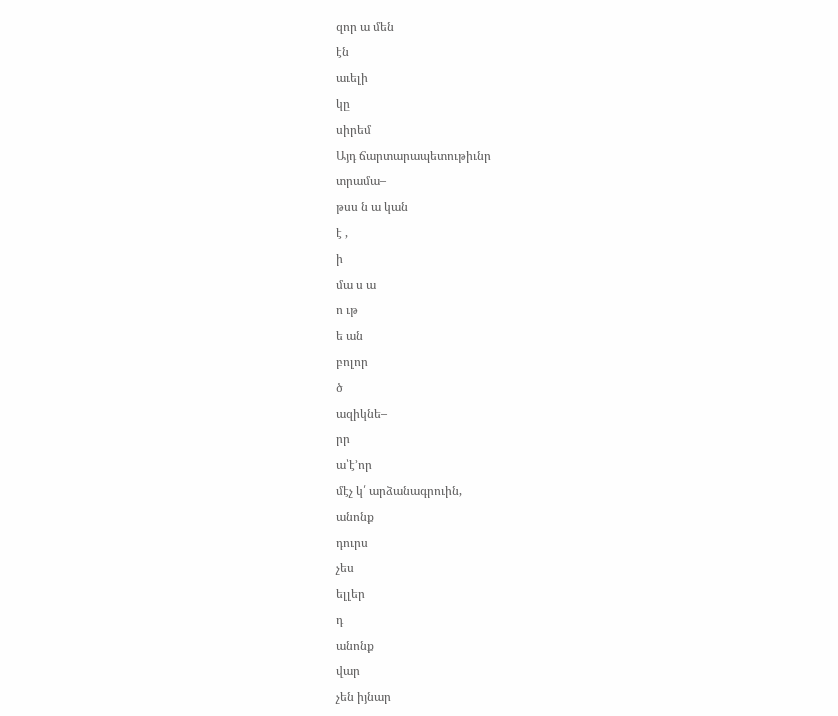զոր ա մեն
էն
աւելի
կը
սիրեմ
Այդ ճարտարապետութիւնր
տրամա–
թսս ն ա կան
է ,
ի
մա ս ա
ո ւթ
ե ան
բոլոր
ծ
ազիկնե–
րր
ա՝է՚որ
մէչ կ՛ արձանագրուին,
անոնք
դուրս
չես
ելլեր
դ
անոնք
վար
չեն իյնար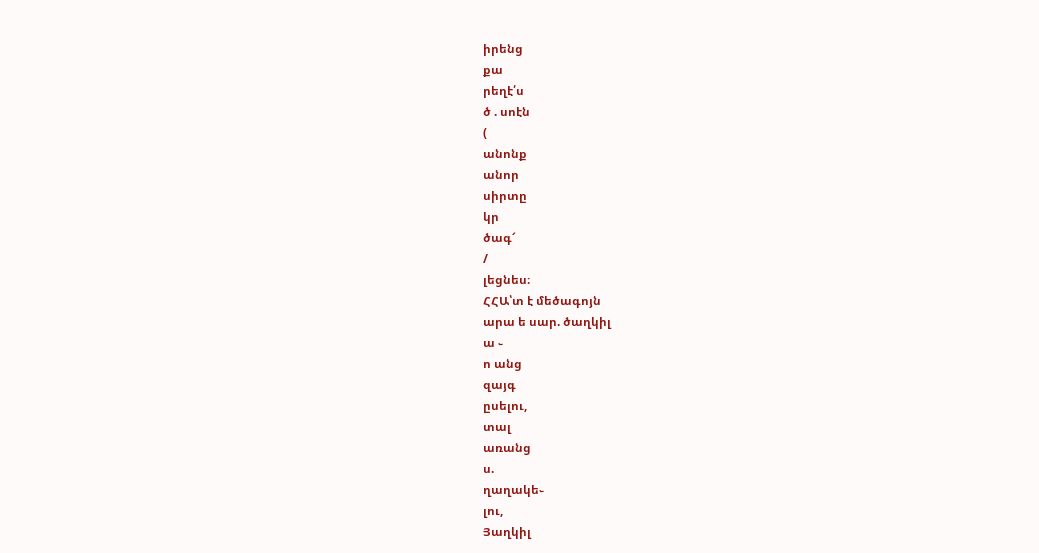իրենց
քա
րեղէ՛ս
ծ . սոէն
(
անոնք
անոր
սիրտը
կր
ծագ՜
/
լեցնես։
ՀՀԱ՝տ է մեծագոյն
արա ե սար. ծաղկիլ
ա ֊
ո անց
զայգ
ըսելու,
տալ
առանց
ս.
ղաղակե֊
լու,
Յաղկիլ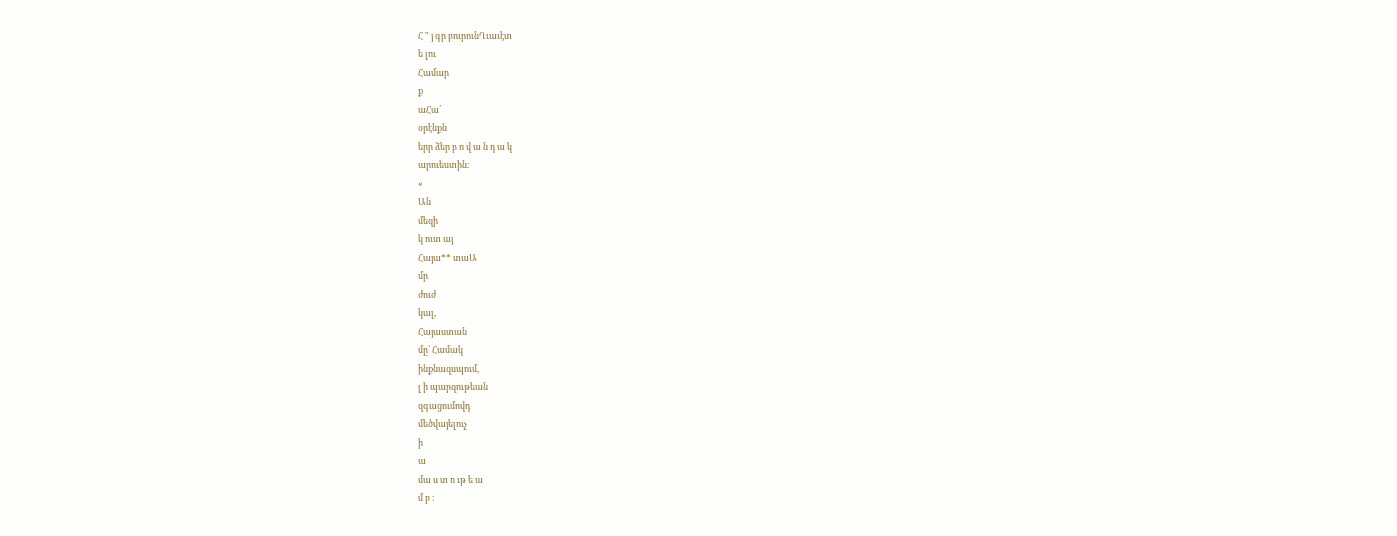Հ " յ գր բուրունՂւաւէտ
ե լու
Համար
ք
աՀա՛
օրէնքն
երր ձեր բ ո վ ա ն դ ա կ
արուեստին։
«
Ան
մեզի
կ ուտ այ
Հայա** տաԱ
մր
ժուժ
կալ,
Հայաստան
մը՝ Համակ
ինքնազսպում,
լ ի պարզութեան
զգացումովդ
մեծվայելուչ
ի
ա
մա ս տ ո ւթ ե ա
մ բ ։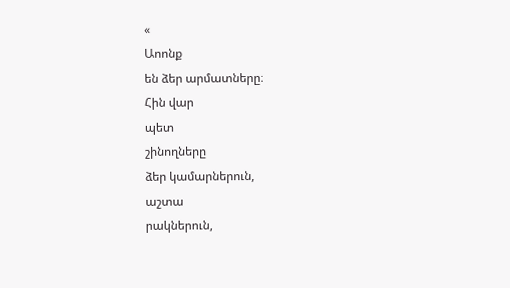«
Աոոնք
են ձեր արմատները։
Հին վար
պետ
շինողները
ձեր կամարներուն,
աշտա
րակներուն,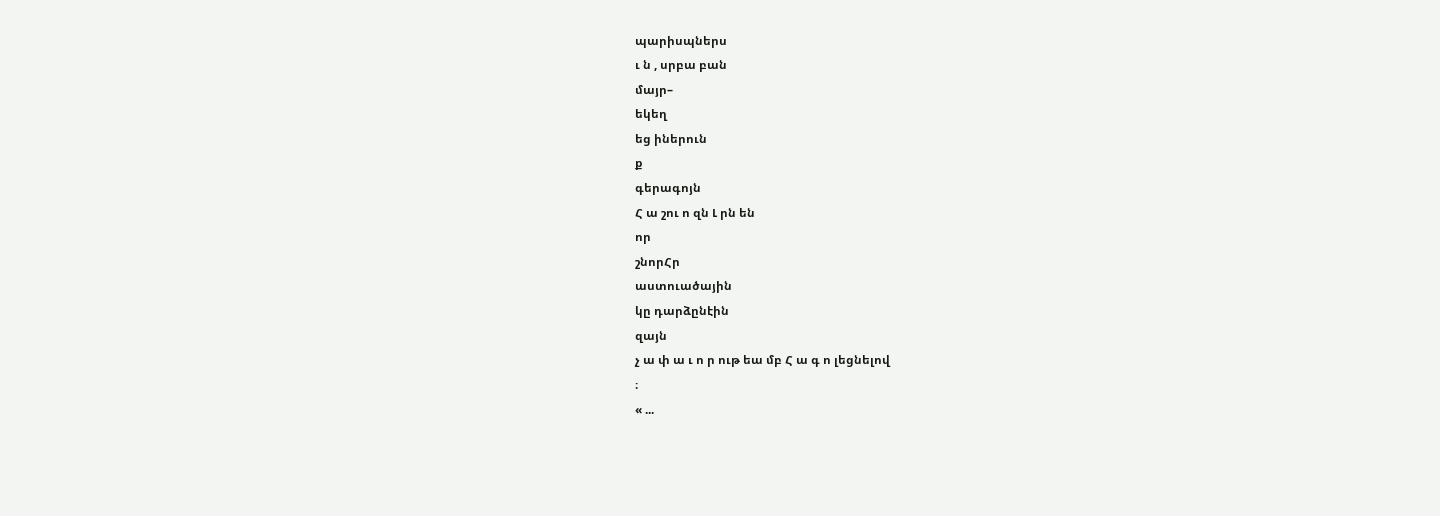պարիսպներս
ւ ն , սրբա բան
մայր–
եկեղ
եց իներուն
ք
գերագոյն
Հ ա շու ո զն Լ րն են
որ
շնորՀր
աստուածային
կը դարձընէին
զայն
չ ա փ ա ւ ո ր ութ եա մբ Հ ա գ ո լեցնելով
։
« ...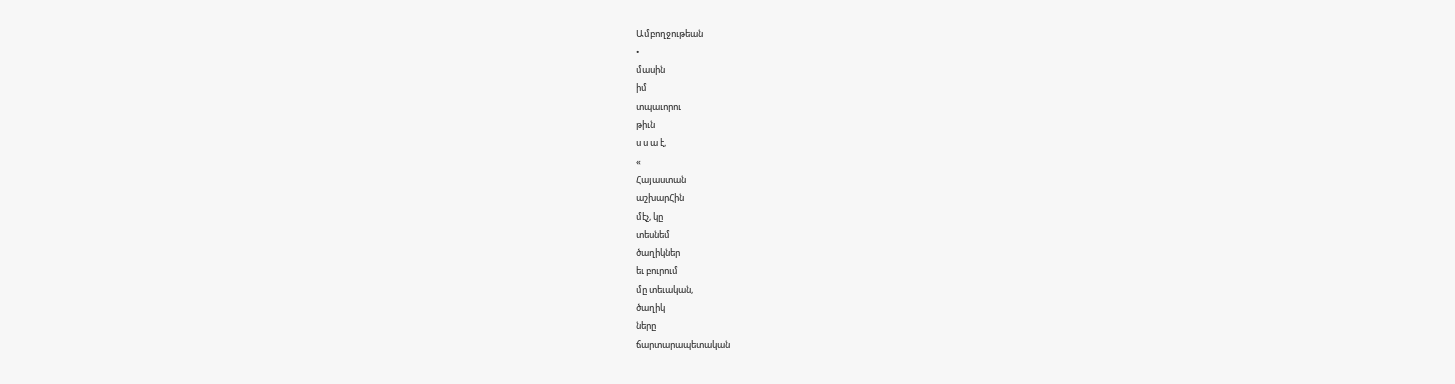Ամբողջութեան
•
մասին
իմ
տպաւորու
թիւն
ս ս ա է,
«
Հայաստան
աշխարՀին
մէչ, կը
տեսնեմ
ծաղիկներ
եւ բուրում
մը տեւական,
ծաղիկ
ները
ճարտարապետական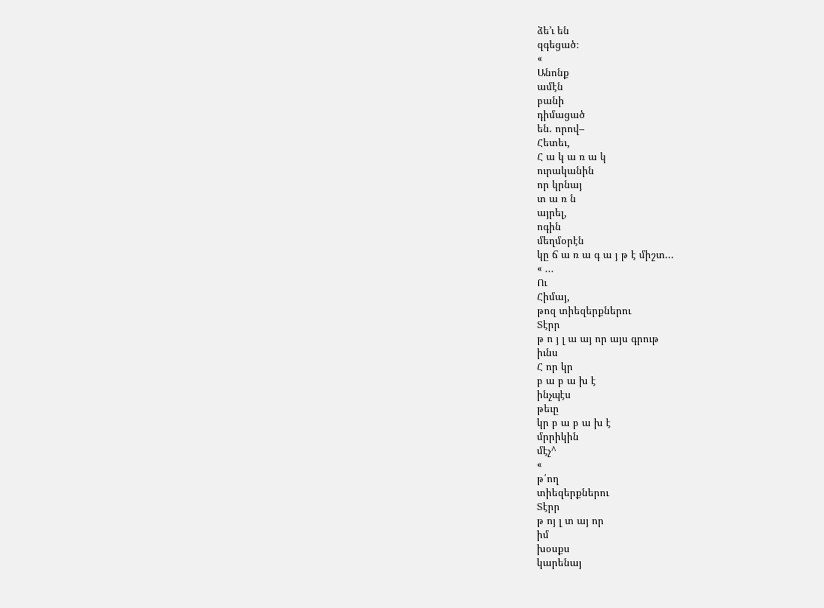ձե՚ւ են
զգեցած։
«
Անոնք
ամէն
բանի
դիմացած
են. որով–
Հետեւ,
Հ ա կ ա ռ ա կ
ուրականին
որ կրնայ
տ ա ռ ն
այրել,
ոգին
մեղմօրէն
կը ճ ա ռ ա գ ա յ թ է միշտ...
« ...
Ու
Հիմայ,
թոզ տիեզերքներու
Տէրր
թ ո յ լ ա այ որ այս գրութ
իւնս
Հ որ կր
բ ա բ ա խ է
ինչպէս
թեւը
կր բ ա բ ա խ է
մրրիկին
մէչ^
«
թ՛ող
տիեզերքներու
Տէրր
թ ոյ լ տ այ որ
իմ
խօսքս
կարենայ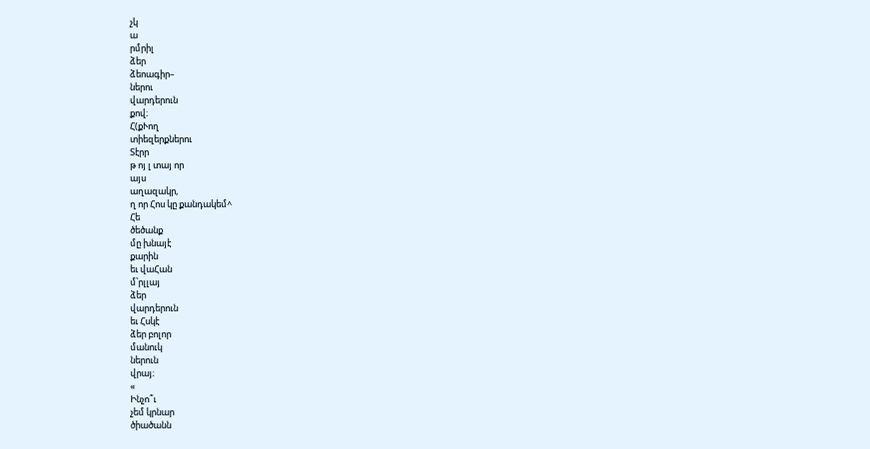չկ
ա
րմրիլ
ձեր
ձեոագիր–
ներու
վարդերուն
քով։
Հ(քՒող
տիեզերքներու
Տէրր
թ ոյ լ տայ որ
այս
աղազակր,
ղ որ Հոս կը քանդակեմ^
Հե
ծեծանք
մը խնայէ
քարին
եւ վաՀան
մ՝րլլայ
ձեր
վարդերուն
եւ Հսկէ
ձեր բոլոր
մանուկ
ներուն
վրայ։
«
Ինչո՞ւ
չեմ կրնար
ծիածանն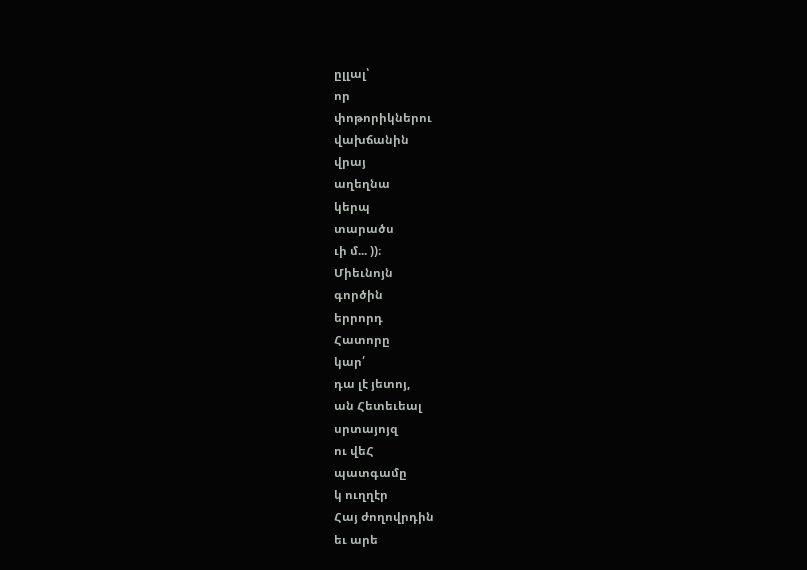ըլլալ՝
որ
փոթորիկներու
վախճանին
վրայ
աղեղնա
կերպ
տարածս
ւի մ... ))։
Միեւնոյն
գործին
երրորդ
Հատորը
կար՛
դա լէ յետոյ,
ան Հետեւեալ
սրտայոյզ
ու վեՀ
պատգամը
կ ուղղէր
Հայ ժողովրդին
եւ արե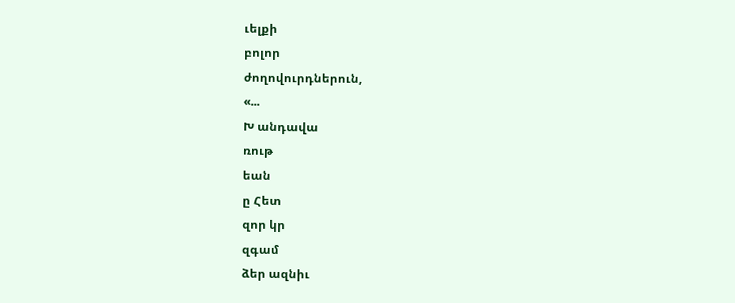ւելքի
բոլոր
ժողովուրդներուն,
«...
Խ անդավա
ռութ
եան
ը Հետ
զոր կր
զգամ
ձեր ազնիւ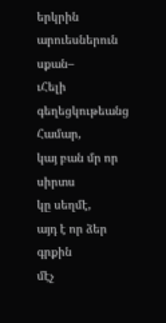երկրին
արուեսներուն
սքան–
ւՀելի
գեղեցկութեանց
Համար,
կայ բան մր որ
սիրտս
կը սեղմէ,
այդ է որ ձեր
գրքին
մէչ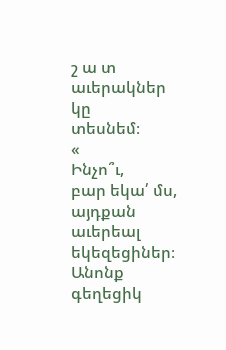շ ա տ
աւերակներ
կը
տեսնեմ։
«
Ինչո՞ւ,
բար եկա՛ մս, այդքան
աւերեալ
եկեզեցիներ։
Անոնք
գեղեցիկ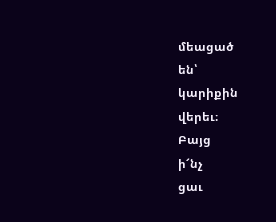մեացած
են՝
կարիքին
վերեւ։
Բայց
ի՜նչ
ցաւ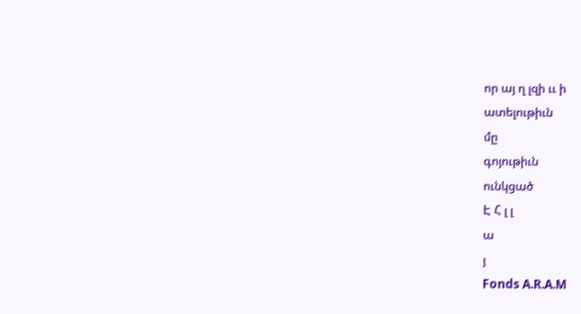որ այ ղ լզի ււ ի
ատելութիւն
մը
գոյութիւն
ունկցած
Է Հ լ լ
ա
յ
Fonds A.R.A.M